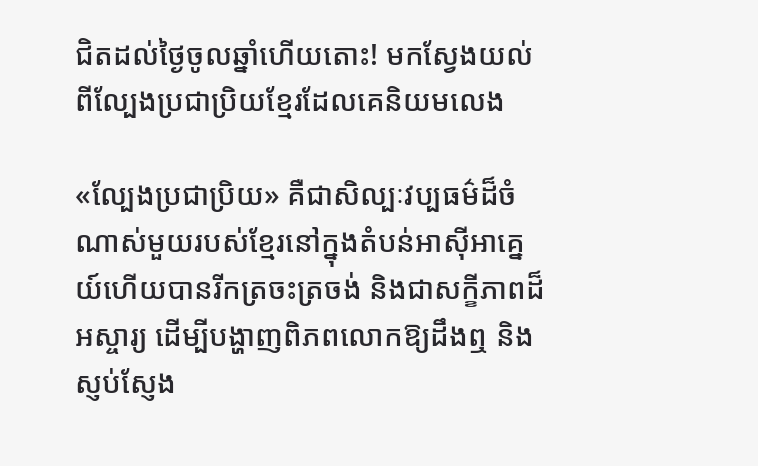ជិតដល់ថ្ងៃចូលឆ្នាំហើយតោះ! មកស្វែងយល់ពីល្បែងប្រជាប្រិយខ្មែរដែលគេនិយមលេង

«ល្បែងប្រជាប្រិយ» គឺជាសិល្បៈវប្បធម៌ដ៏ចំណាស់មួយរបស់ខ្មែរនៅក្នុងតំបន់អាស៊ីអាគ្នេយ៍ហើយបានរីកត្រចះត្រចង់ និងជាសក្ខីភាពដ៏អស្ចារ្យ ដើម្បីបង្ហាញពិភពលោកឱ្យដឹងឮ និងស្ញប់ស្ញែង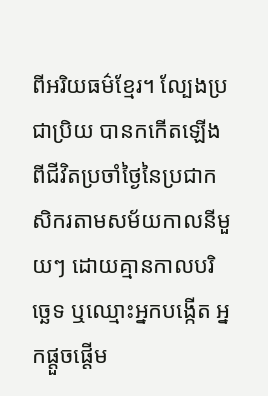ពីអរិយធម៌ខ្មែរ។ ល្បែងប្រជាប្រិយ បានកកើតឡើងពីជីវិតប្រចាំថ្ងៃនៃប្រជាកសិករតាមសម័យកាលនីមួយៗ ដោយគ្មានកាលបរិច្ឆេទ ឬឈ្មោះអ្នកបង្កើត អ្នកផ្ដួចផ្ដើម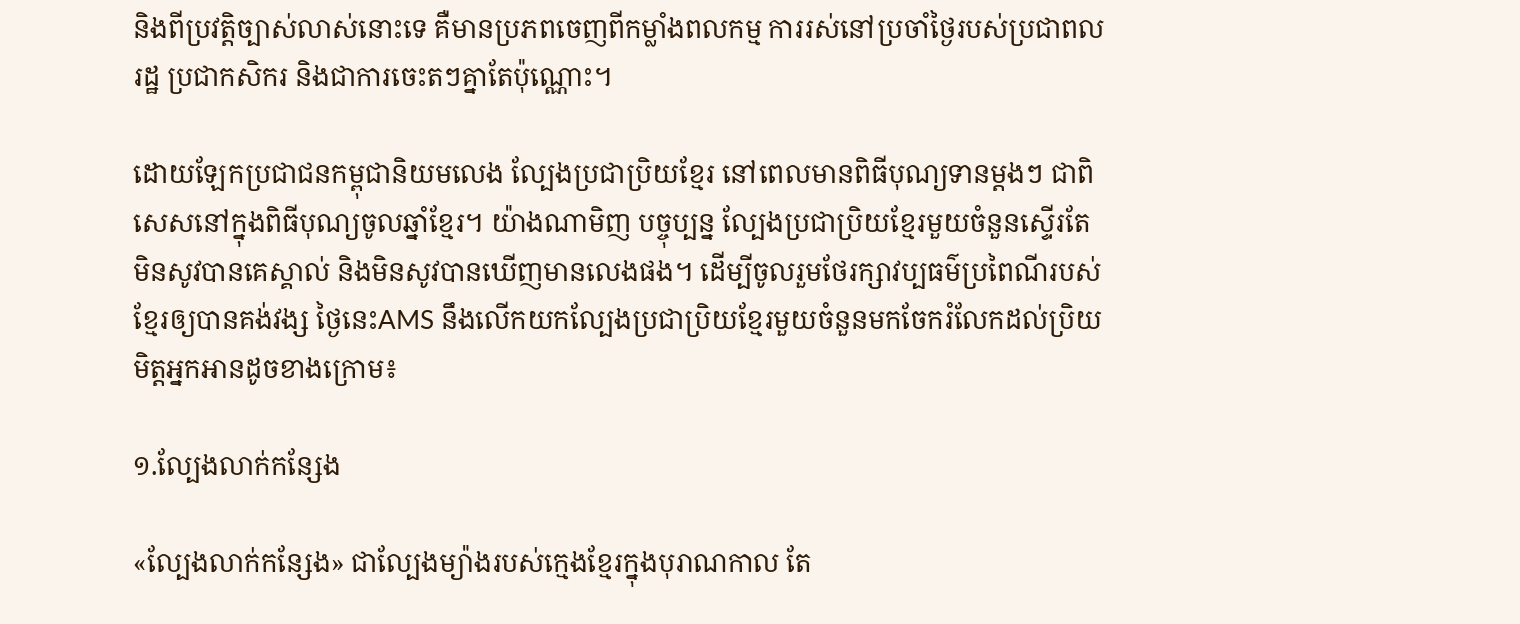និងពីប្រវត្តិច្បាស់លាស់នោះទេ គឺមានប្រភពចេញពីកម្លាំងពលកម្ម ការរស់នៅប្រចាំថ្ងៃរបស់ប្រជាពលរដ្ឋ ប្រជាកសិករ និងជាការចេះតៗគ្នាតែប៉ុណ្ណោះ។

ដោយឡែកប្រជាជនកម្ពុជានិយមលេង ល្បែងប្រជាប្រិយខ្មែរ នៅពេលមានពិធីបុណ្យទានម្ដងៗ ជាពិសេសនៅក្នុងពិធីបុណ្យចូលឆ្នាំខ្មែរ។ យ៉ាងណាមិញ បច្ចុប្បន្ន ល្បែងប្រជាប្រិយខ្មែរមួយចំនួនស្ទើរតែមិនសូវបានគេស្គាល់ និងមិនសូវបានឃើញមានលេងផង។ ដើម្បីចូលរួមថែរក្សាវប្បធម៌ប្រពៃណីរបស់ខ្មែរឲ្យបានគង់វង្ស ថ្ងៃនេះAMS នឹងលើកយកល្បែងប្រជាប្រិយខ្មែរមួយចំនួនមកចែករំលែកដល់ប្រិយមិត្តអ្នកអានដូចខាងក្រោម៖

១.ល្បែងលាក់កន្សែង

«ល្បែងលាក់កន្សែង» ជាល្បែងម្យ៉ាងរបស់ក្មេងខ្មែរក្នុងបុរាណកាល តែ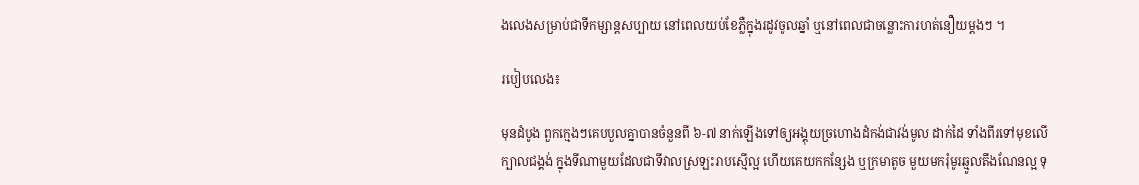ងលេងសម្រាប់ជាទីកម្សាន្តសប្បាយ នៅពេលយប់ខែភ្លឺក្នុងរដូវចូលឆ្នាំ ឬនៅពេលជាចន្លោះការហត់នឿយម្ដងៗ ។

របៀបលេង៖

មុនដំបូង ពួកក្មេងៗគេបបួលគ្នាបានចំនួនពី ៦-៧ នាក់ឡើងទៅឲ្យអង្គុយច្រហោងដំកង់ជាវង់មូល ដាក់ដៃ ទាំងពីរទៅមុខលើក្បាលជង្គង់ ក្នុងទីណាមួយដែលជាទីវាលស្រឡះរាបស្មើល្អ ហើយគេយកកន្សែង ឬក្រមាតូច មួយមករុំមូរឆ្មូលតឹងណែនល្អ ទុ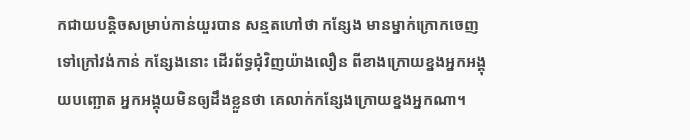កជាយបន្តិចសម្រាប់កាន់យួរបាន សន្មតហៅថា កន្សែង មានម្នាក់ក្រោកចេញ ទៅក្រៅវង់កាន់ កន្សែងនោះ ដើរព័ទ្ធជុំវិញយ៉ាងលឿន ពីខាងក្រោយខ្នងអ្នកអង្គុយបញ្ឆោត អ្នកអង្គុយមិនឲ្យដឹងខ្លួនថា គេលាក់កន្សែងក្រោយខ្នងអ្នកណា។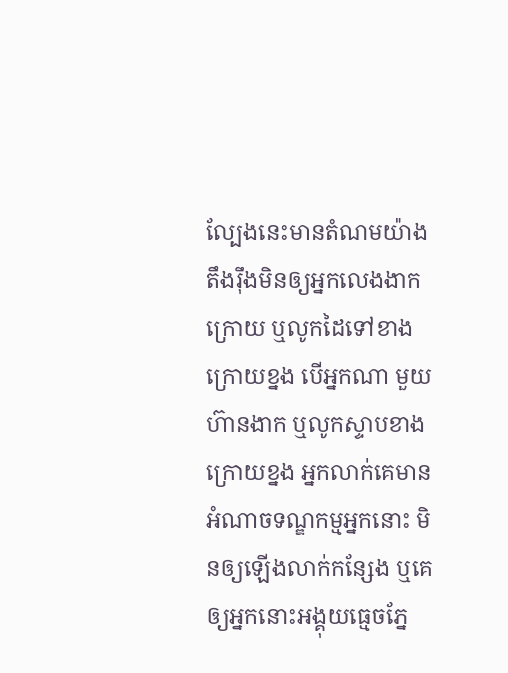ល្បែងនេះមានតំណមយ៉ាង តឹងរ៉ឹងមិនឲ្យអ្នកលេងងាកក្រោយ ឬលូកដៃទៅខាងក្រោយខ្នង បើអ្នកណា មួយហ៊ានងាក ឬលូកស្ទាបខាងក្រោយខ្នង អ្នកលាក់គេមានអំណាចទណ្ឌកម្មអ្នកនោះ មិនឲ្យឡើងលាក់កន្សែង ឬគេឲ្យអ្នកនោះអង្គុយធ្មេចភ្នែ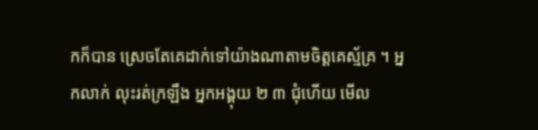កក៏បាន ស្រេចតែគេដាក់ទៅយ៉ាងណាតាមចិត្តគេស្ម័គ្រ ។ អ្នកលាក់ លុះរត់ក្រឡឹង អ្នកអង្គុយ ២ ៣ ជុំហើយ មើល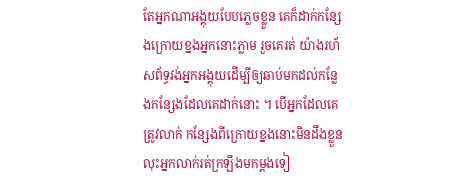តែអ្នកណាអង្គុយបែបភ្លេចខ្លួន គេក៏ដាក់កន្សែងក្រោយខ្នងអ្នកនោះភ្លាម រួចគេរត់ យ៉ាងរហ័សព័ទ្ធវង់អ្នកអង្គុយដើម្បីឲ្យឆាប់មកដល់កន្លែងកន្សែងដែលគេដាក់នោះ ។ បើអ្នកដែលគេត្រូវលាក់ កន្សែងពីក្រោយខ្នងនោះមិនដឹងខ្លួន លុះអ្នកលាក់រត់ក្រឡឹងមកម្ដងទៀ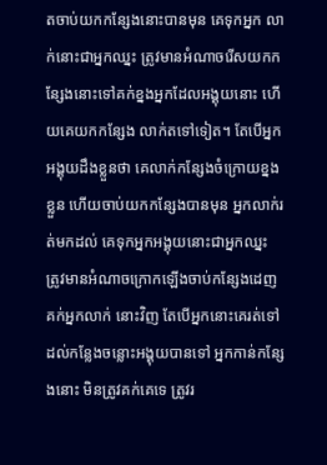តចាប់យកកន្សែងនោះបានមុន គេទុកអ្នក លាក់នោះជាអ្នកឈ្នះ ត្រូវមានអំណាចរើសយកកន្សែងនោះទៅគក់ខ្នងអ្នកដែលអង្គុយនោះ ហើយគេយកកន្សែង លាក់តទៅទៀត។ តែបើអ្នកអង្គុយដឹងខ្លួនថា គេលាក់កន្សែងចំក្រោយខ្នងខ្លួន ហើយចាប់យកកន្សែងបានមុន អ្នកលាក់រត់មកដល់ គេទុកអ្នកអង្គុយនោះជាអ្នកឈ្នះ ត្រូវមានអំណាចក្រោកឡើងចាប់កន្សែងដេញគក់អ្នកលាក់ នោះវិញ តែបើអ្នកនោះគេរត់ទៅដល់កន្លែងចន្លោះអង្គុយបានទៅ អ្នកកាន់កន្សែងនោះ មិនត្រូវគក់គេទេ ត្រូវរ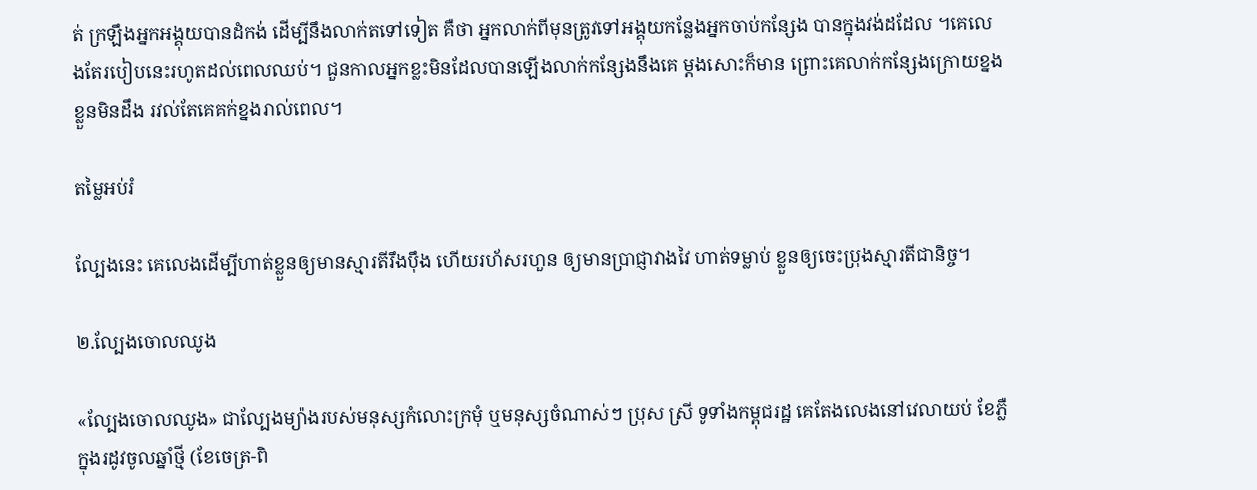ត់ ក្រឡឹងអ្នកអង្គុយបានដំកង់ ដើម្បីនឹងលាក់តទៅទៀត គឺថា អ្នកលាក់ពីមុនត្រូវទៅអង្គុយកន្លែងអ្នកចាប់កន្សែង បានក្នុងវង់ដដែល ។គេលេងតែរបៀបនេះរហូតដល់ពេលឈប់។ ជួនកាលអ្នកខ្លះមិនដែលបានឡើងលាក់កន្សែងនឹងគេ ម្ដងសោះក៏មាន ព្រោះគេលាក់កន្សែងក្រោយខ្នងខ្លួនមិនដឹង រវល់តែគេគក់ខ្នងរាល់ពេល។

តម្លៃអប់រំ

ល្បែងនេះ គេលេងដើម្បីហាត់ខ្លួនឲ្យមានស្មារតីរឹងប៉ឹង ហើយរហ័សរហួន ឲ្យមានប្រាជ្ញាវាងវៃ ហាត់ទម្លាប់ ខ្លួនឲ្យចេះប្រុងស្មារតីជានិច្ច។

២.ល្បែងចោលឈូង

«ល្បែងចោលឈូង» ជាល្បែងម្យ៉ាងរបស់មនុស្សកំលោះក្រមុំ ឬមនុស្សចំណាស់ៗ ប្រុស ស្រី ទូទាំងកម្ពុជរដ្ឋ គេតែងលេងនៅវេលាយប់ ខែភ្លឺ ក្នុងរដូវចូលឆ្នាំថ្មី (ខែចេត្រ-ពិ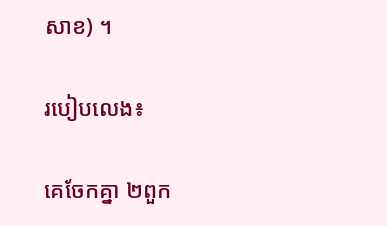សាខ) ។

របៀបលេង៖

គេចែកគ្នា ២ពួក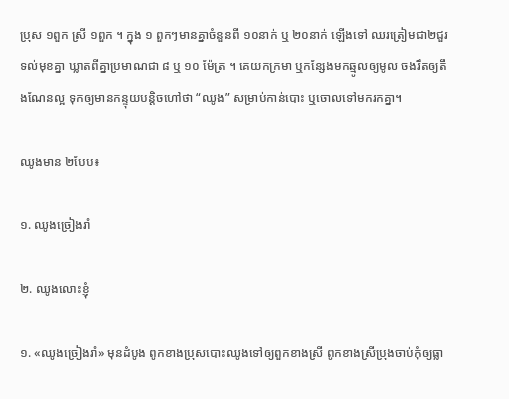ប្រុស ១ពួក ស្រី ១ពួក ។ ក្នុង ១ ពួកៗមានគ្នាចំនួនពី ១០នាក់ ឬ ២០នាក់ ឡើងទៅ ឈរត្រៀមជា២ជួរ ទល់មុខគ្នា ឃ្លាតពីគ្នាប្រមាណជា ៨ ឬ ១០ ម៉ែត្រ ។ គេយកក្រមា ឬកន្សែងមកឆ្មូលឲ្យមូល ចងរឹតឲ្យតឹងណែនល្អ ទុកឲ្យមានកន្ទុយបន្តិចហៅថា “ឈូង” សម្រាប់កាន់បោះ ឬចោលទៅមករកគ្នា។

ឈូងមាន ២បែប៖

១. ឈូងច្រៀងរាំ

២. ឈូងលោះខ្ញុំ

១. «ឈូងច្រៀងរាំ» មុនដំបូង ពូកខាងប្រុសបោះឈូងទៅឲ្យពួកខាងស្រី ពូកខាងស្រីប្រុងចាប់កុំឲ្យធ្លា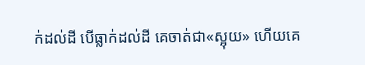ក់ដល់ដី បើធ្លាក់ដល់ដី គេចាត់ជា«ស្អុយ» ហើយគេ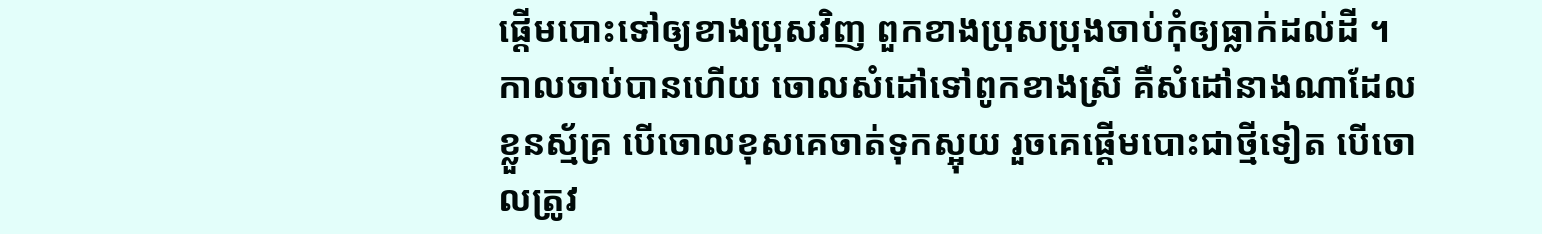ផ្ដើមបោះទៅឲ្យខាងប្រុសវិញ ពួកខាងប្រុសប្រុងចាប់កុំឲ្យធ្លាក់ដល់ដី ។ កាលចាប់បានហើយ ចោលសំដៅទៅពូកខាងស្រី គឺសំដៅនាងណាដែលខ្លួនស្ម័គ្រ បើចោលខុសគេចាត់ទុកស្អុយ រួចគេផ្ដើមបោះជាថ្មីទៀត បើចោលត្រូវ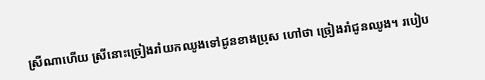ស្រីណាហើយ ស្រីនោះច្រៀងរាំយកឈូងទៅជូនខាងប្រុស ហៅថា ច្រៀងរាំជូនឈូង។ របៀប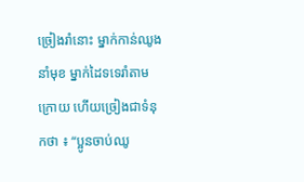ច្រៀងរាំនោះ ម្នាក់កាន់ឈូងនាំមុខ ម្នាក់ដៃទទេរាំតាមក្រោយ ហើយច្រៀងជាទំនុកថា ៖ “ប្អូនចាប់ឈូ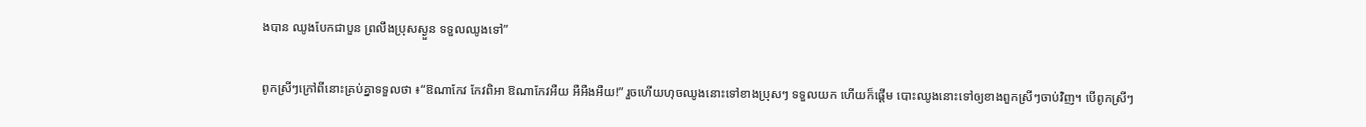ងបាន ឈូងបែកជាបួន ព្រលឹងប្រុសស្ងួន ទទួលឈូងទៅ”

ពូកស្រីៗក្រៅពីនោះគ្រប់គ្នាទទួលថា ៖“ឱណាកែវ កែវពិអា ឱណាកែវអឺយ អឺអឺងអឺយ!” រួចហើយហុចឈូងនោះទៅខាងប្រុសៗ ទទួលយក ហើយក៏ផ្តើម បោះឈូងនោះទៅឲ្យខាងពួកស្រីៗចាប់វិញ។ បើពូកស្រីៗ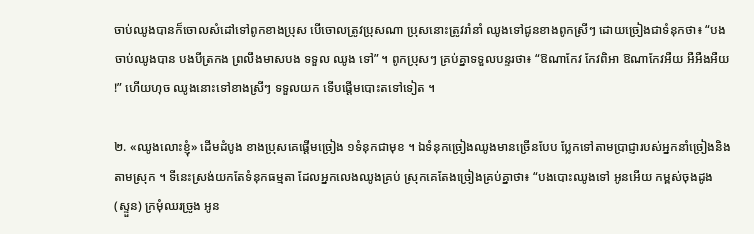ចាប់ឈូងបានក៏ចោលសំដៅទៅពូកខាងប្រុស បើចោលត្រូវប្រុសណា ប្រុសនោះត្រូវរាំនាំ ឈូងទៅជូនខាងពូកស្រីៗ ដោយច្រៀងជាទំនុកថា៖ “បងចាប់ឈូងបាន បងបីត្រកង ព្រលឹងមាសបង ទទួល ឈូង ទៅ” ។ ពូកប្រុសៗ គ្រប់គ្នាទទួលបន្ទរថា៖ “ឱណាកែវ កែវពិអា ឱណាកែវអឺយ អឺអឺងអឺយ !” ហើយហុច ឈូងនោះទៅខាងស្រីៗ ទទួលយក ទើបផ្តើមបោះតទៅទៀត ។

២. «ឈូងលោះខ្ញុំ» ដើមដំបូង ខាងប្រុសគេផ្ដើមច្រៀង ១ទំនុកជាមុខ ។ ឯទំនុកច្រៀងឈូងមានច្រើនបែប ប្លែកទៅតាមប្រាជ្ញារបស់អ្នកនាំច្រៀងនិងតាមស្រុក ។ ទីនេះស្រង់យកតែទំនុកធម្មតា ដែលអ្នកលេងឈូងគ្រប់ ស្រុកគេតែងច្រៀងគ្រប់គ្នាថា៖ “បងបោះឈូងទៅ អូនអើយ កម្ពស់ចុងដូង (ស្ទួន) ក្រមុំឈរច្រូង អូន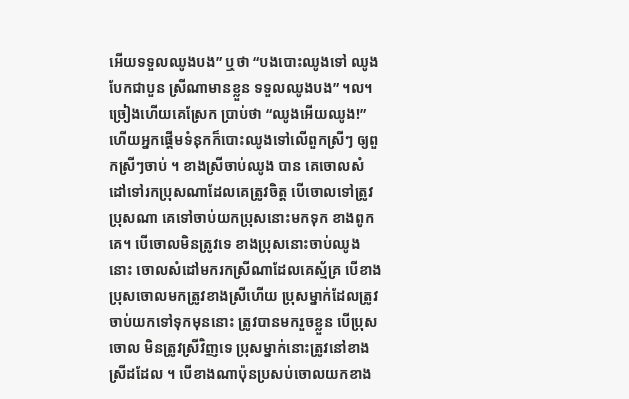អើយទទួលឈូងបង” ឬថា “បងបោះឈូងទៅ ឈូងបែកជាបួន ស្រីណាមានខ្លួន ទទួលឈូងបង” ។ល។ ច្រៀងហើយគេស្រែក ប្រាប់ថា “ឈូងអើយឈូង!”ហើយអ្នកផ្តើមទំនុកក៏បោះឈូងទៅលើពួកស្រីៗ ឲ្យពួកស្រីៗចាប់ ។ ខាងស្រីចាប់ឈូង បាន គេចោលសំដៅទៅរកប្រុសណាដែលគេត្រូវចិត្ត បើចោលទៅត្រូវប្រុសណា គេទៅចាប់យកប្រុសនោះមកទុក ខាងពូកគេ។ បើចោលមិនត្រូវទេ ខាងប្រុសនោះចាប់ឈូងនោះ ចោលសំដៅមករកស្រីណាដែលគេស្ម័គ្រ បើខាង ប្រុសចោលមកត្រូវខាងស្រីហើយ ប្រុសម្នាក់ដែលត្រូវចាប់យកទៅទុកមុននោះ ត្រូវបានមករួចខ្លួន បើប្រុសចោល មិនត្រូវស្រីវិញទេ ប្រុសម្នាក់នោះត្រូវនៅខាងស្រីដដែល ។ បើខាងណាប៉ុនប្រសប់ចោលយកខាង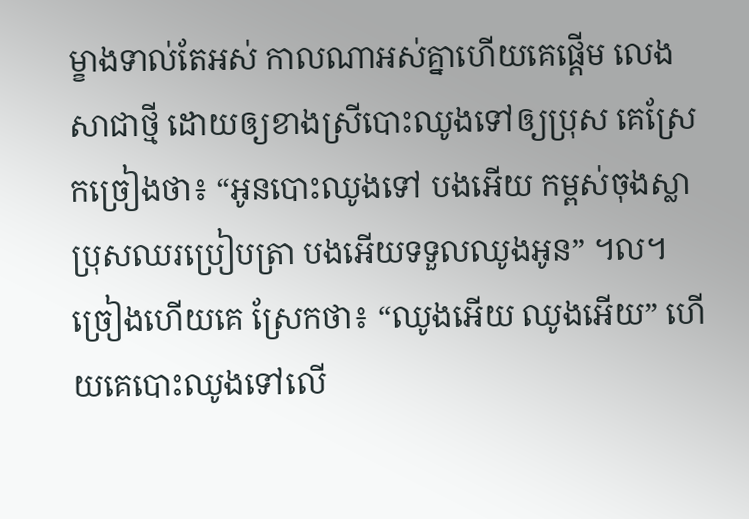ម្ខាងទាល់តែអស់ កាលណាអស់គ្នាហើយគេផ្ដើម លេងសាជាថ្មី ដោយឲ្យខាងស្រីបោះឈូងទៅឲ្យប្រុស គេស្រែកច្រៀងថា៖ “អូនបោះឈូងទៅ បងអើយ កម្ពស់ចុងស្លា ប្រុសឈរប្រៀបត្រា បងអើយទទួលឈូងអូន” ។ល។ ច្រៀងហើយគេ ស្រែកថា៖ “ឈូងអើយ ឈូងអើយ” ហើយគេបោះឈូងទៅលើ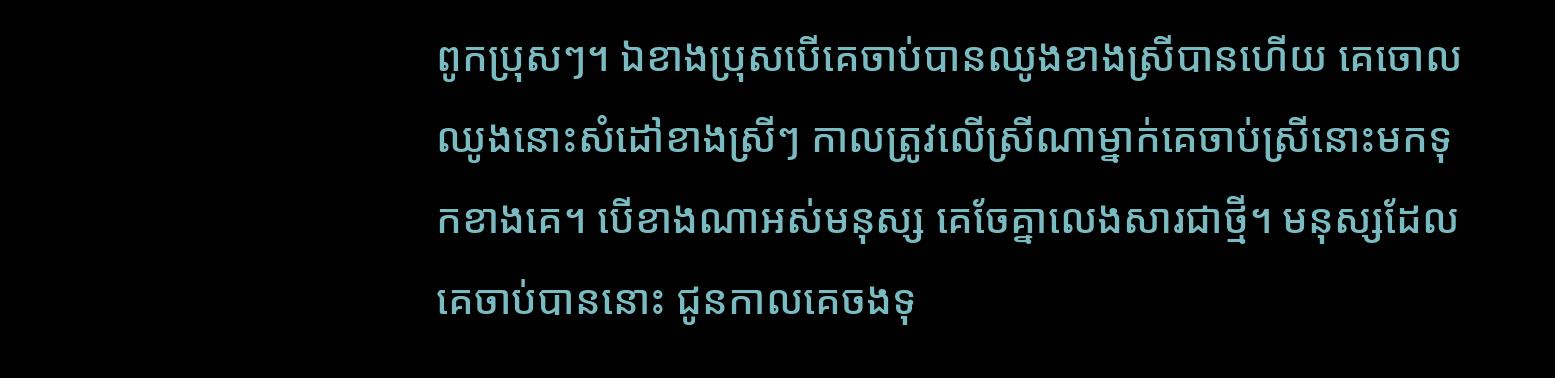ពូកប្រុសៗ។ ឯខាងប្រុសបើគេចាប់បានឈូងខាងស្រីបានហើយ គេចោលឈូងនោះសំដៅខាងស្រីៗ កាលត្រូវលើស្រីណាម្នាក់គេចាប់ស្រីនោះមកទុកខាងគេ។ បើខាងណាអស់មនុស្ស គេចែគ្នាលេងសារជាថ្មី។ មនុស្សដែលគេចាប់បាននោះ ជូនកាលគេចងទុ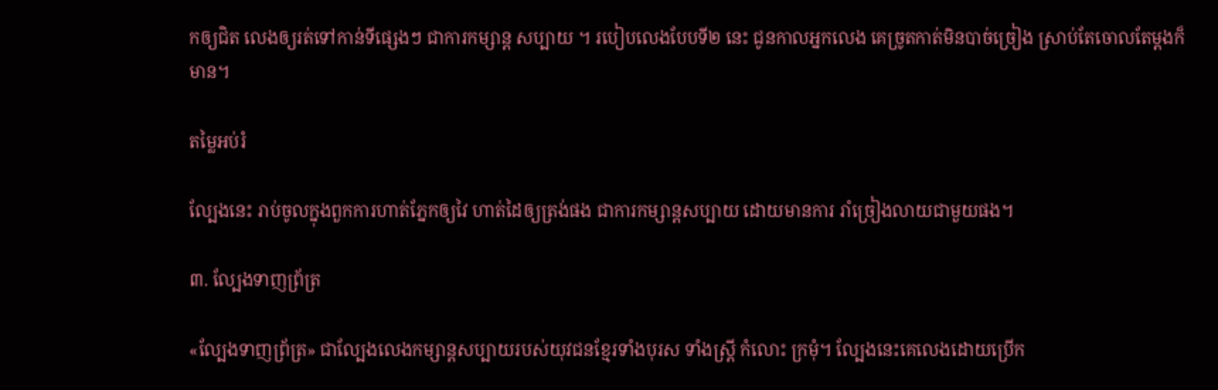កឲ្យជិត លេងឲ្យរត់ទៅកាន់ទីផ្សេងៗ ជាការកម្សាន្ត សប្បាយ ។ របៀបលេងបែបទី២ នេះ ជូនកាលអ្នកលេង គេច្រូតកាត់មិនបាច់ច្រៀង ស្រាប់តែចោលតែម្តងក៏មាន។

តម្លៃអប់រំ

ល្បែងនេះ រាប់ចូលក្នុងពួកការហាត់ភ្នែកឲ្យវៃ ហាត់ដៃឲ្យត្រង់ផង ជាការកម្សាន្តសប្បាយ ដោយមានការ រាំច្រៀងលាយជាមួយផង។

៣. ល្បែងទាញព្រ័ត្រ

«ល្បែងទាញព្រ័ត្រ» ជាល្បែងលេងកម្សាន្តសប្បាយរបស់យុវជនខ្មែរទាំងបុរស ទាំងស្រ្ដី កំលោះ ក្រមុំ។ ល្បែងនេះគេលេងដោយប្រើក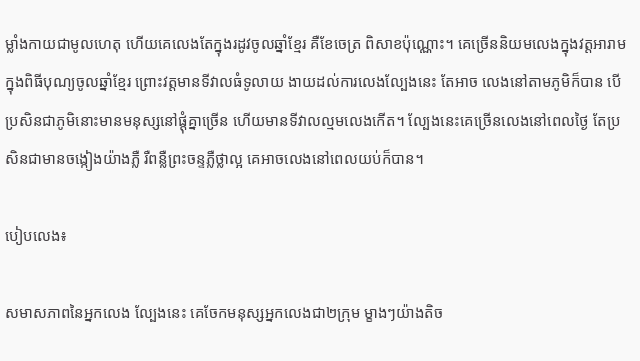ម្លាំងកាយជាមូលហេតុ ហើយគេលេងតែក្នុងរដូវចូលឆ្នាំខ្មែរ គឺខែចេត្រ ពិសាខប៉ុណ្ណោះ។ គេច្រើននិយមលេងក្នុងវត្តអារាម ក្នុងពិធីបុណ្យចូលឆ្នាំខ្មែរ ព្រោះវត្តមានទីវាលធំទូលាយ ងាយដល់ការលេងល្បែងនេះ តែអាច លេងនៅតាមភូមិក៏បាន បើប្រសិនជាភូមិនោះមានមនុស្សនៅផ្ដុំគ្នាច្រើន ហើយមានទីវាលល្មមលេងកើត។ ល្បែងនេះគេច្រើនលេងនៅពេលថ្ងៃ តែប្រសិនជាមានចង្កៀងយ៉ាងភ្លឺ រឺពន្លឺព្រះចន្ទភ្លឺថ្លាល្អ គេអាចលេងនៅពេលយប់ក៏បាន។

បៀបលេង៖

សមាសភាពនៃអ្នកលេង ល្បែងនេះ គេចែកមនុស្សអ្នកលេងជា២ក្រុម ម្ខាងៗយ៉ាងតិច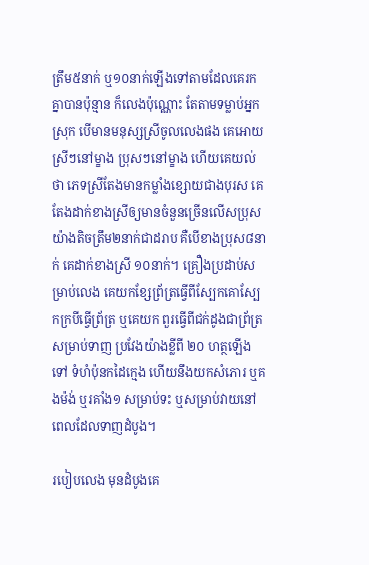ត្រឹម៥នាក់ ឬ១០នាក់ឡើងទៅតាមដែលគេរកគ្នាបានប៉ុន្មាន ក៏លេងប៉ុណ្ណោះ តែតាមទម្លាប់អ្នកស្រុក បើមានមនុស្សស្រីចូលលេងផង គេអោយស្រីៗនៅម្ខាង ប្រុសៗនៅម្ខាង ហើយគេយល់ថា ភេទស្រីតែងមានកម្លាំងខ្សោយជាងបុរស គេតែងដាក់ខាងស្រីឲ្យមានចំនួនច្រើនលើសប្រុស យ៉ាងតិចត្រឹម២នាក់ជាដរាប គឺបើខាងប្រុស៨នាក់ គេដាក់ខាងស្រី ១០នាក់។ គ្រឿងប្រដាប់សម្រាប់លេង គេយកខ្សែព្រ័ត្រធ្វើពីស្បែកគោស្បែកក្របីធ្វើព្រ័ត្រ ឬគេយក ពួរធ្វើពីជក់ដូងជាព្រ័ត្រសម្រាប់ទាញ ប្រវែងយ៉ាងខ្លីពី ២០ ហត្ថឡើងទៅ ទំហំប៉ុនកដៃក្មេង ហើយនឹងយកសំភោរ ឬគងម៉ង់ ឬរគាំង១ សម្រាប់ទះ ឬសម្រាប់វាយនៅពេលដែលទាញដំបូង។

របៀបលេង មុនដំបូងគេ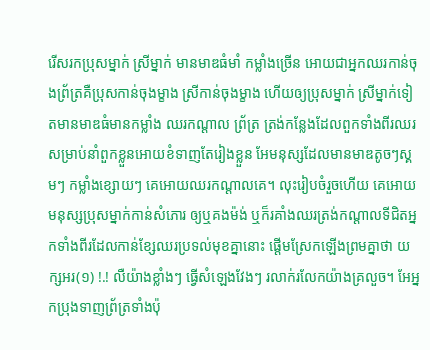រើសរកប្រុសម្នាក់ ស្រីម្នាក់ មានមាឌធំមាំ កម្លាំងច្រើន អោយជាអ្នកឈរកាន់ចុងព្រ័ត្រគឺប្រុសកាន់ចុងម្ខាង ស្រីកាន់ចុងម្ខាង ហើយឲ្យប្រុសម្នាក់ ស្រីម្នាក់ទៀតមានមាឌធំមានកម្លាំង ឈរកណ្ដាល ព្រ័ត្រ ត្រង់កន្លែងដែលពួកទាំងពីរឈរ សម្រាប់នាំពួកខ្លួនអោយខំទាញតែរៀងខ្លួន អែមនុស្សដែលមានមាឌតូចៗស្គមៗ កម្លាំងខ្សោយៗ គេអោយឈរកណ្ដាលគេ។ លុះរៀបចំរួចហើយ គេអោយមនុស្សប្រុសម្នាក់កាន់សំភោរ ឲ្យឬគងម៉ង់ ឬក៏រគាំងឈរត្រង់កណ្ដាលទីជិតអ្នកទាំងពីរដែលកាន់ខ្សែឈរប្រទល់មុខគ្នានោះ ផ្ដើមស្រែកឡើងព្រមគ្នាថា យក្សអរ(១) !.! លឺយ៉ាងខ្លាំងៗ ធ្វើសំឡេងវែងៗ រលាក់រលែកយ៉ាងគ្រលួច។ អែអ្នកប្រុងទាញព្រ័ត្រទាំងប៉ុ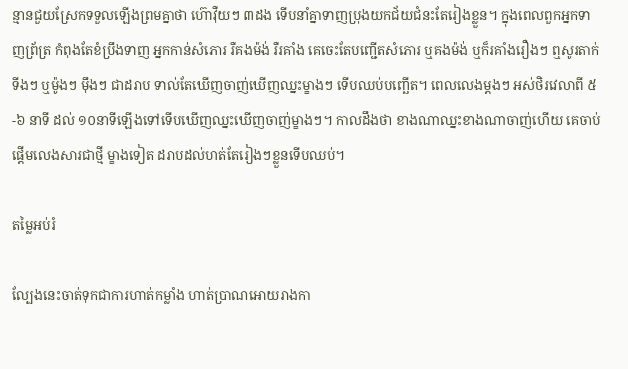ន្មានជួយស្រែកទទួលឡើងព្រមគ្នាថា ហ៊ោវ៉ឺយៗ ៣ដង ទើបនាំគ្នាទាញប្រុងយកជ័យជំនះតែរៀងខ្លួន។ ក្នុងពេលពួកអ្នកទាញព្រ័ត្រ កំពុងតែខំប្រឹងទាញ អ្នកកាន់សំភោរ រឺគងម៉ង់ រឺរគាំង គេចេះតែបញ្ជើតសំភោរ ឬគងម៉ង់ ឬក៏រគាំងរឿងៗ ឮសូរតាក់ទីងៗ ឬម៉ូងៗ ម៉ឹងៗ ជាដរាប ទាល់តែឃើញចាញ់ឃើញឈ្នះម្ខាងៗ ទើបឈប់បញ្ឆើត។ ពេលលេងម្ដងៗ អស់ថិរវេលាពី ៥-៦ នាទី ដល់ ១០នាទីឡើងទៅទើបឃើញឈ្នះឃើញចាញ់ម្ខាងៗ។ កាលដឹងថា ខាងណាឈ្នះខាងណាចាញ់ហើយ គេចាប់ផ្ដើមលេងសារជាថ្មី ម្ខាងទៀត ដរាបដល់ហត់តែរៀងៗខ្លួនទើបឈប់។

តម្លៃអប់រំ

ល្បែងនេះចាត់ទុកជាការហាត់កម្លាំង ហាត់ប្រាណអោយរាងកា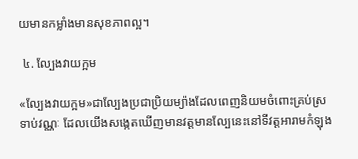យមានកម្លាំងមានសុខភាពល្អ។

 ៤. ល្បែងវាយក្អម

«ល្បែងវាយក្អម»ជាល្បែងប្រជាប្រិយម្យ៉ាងដែលពេញនិយមចំពោះគ្រប់ស្រទាប់វណ្ណៈ ដែលយើងសង្កេតឃើញមានវត្តមានល្បែនេះនៅទីវត្តអារាមកំឡុង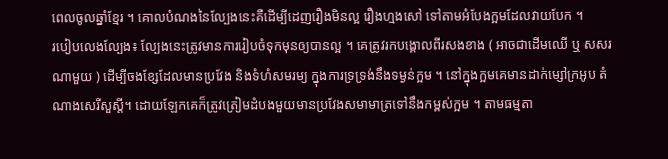ពេលចូលឆ្នាំខ្មែរ ។ គោលបំណងនៃល្បែងនេះគឺដើម្បីដេញរឿងមិនល្អ រឿងហ្មងសៅ ទៅតាមអំបែងក្អមដែលវាយបែក ។
របៀបលេងល្បែង៖ ល្បែងនេះត្រូវមានការរៀបចំទុកមុនឲ្យបានល្អ ។ គេត្រូវរកបង្គោលពីរសងខាង ( អាចជាដើមឈើ ឬ សសរណាមួយ ) ដើម្បីចងខ្សែដែលមានប្រវែង និងទំហំសមរម្យ ក្នុងការទ្រទ្រង់នឹងទម្ងន់ក្អម ។ នៅក្នុងក្អមគេមានដាក់ម្សៅក្រអូប តំណាងសេរីសួស្ដី។ ដោយឡែកគេក៏ត្រូវត្រៀមដំបងមួយមានប្រវែងសមាមាត្រទៅនឹងកម្ពស់ក្អម ។ តាមធម្មតា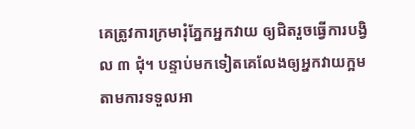គេត្រូវការក្រមារុំភ្នែកអ្នកវាយ ឲ្យជិតរួចធ្វើការបង្វិល ៣ ជុំ។ បន្ទាប់មកទៀតគេលែងឲ្យអ្នកវាយក្អមតាមការទទួលអា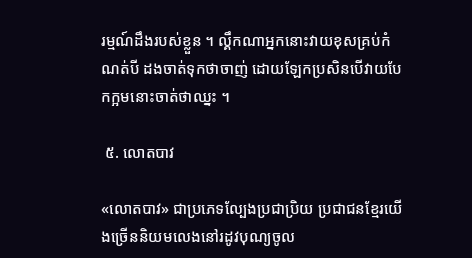រម្មណ៍ដឹងរបស់ខ្លួន ។ ល្គឹកណាអ្នកនោះវាយខុសគ្រប់កំណត់បី ដងចាត់ទុកថាចាញ់ ដោយឡែកប្រសិនបើវាយបែកក្អមនោះចាត់ថាឈ្នះ ។

 ៥. លោតបាវ

«លោតបាវ» ជាប្រភេទល្បែងប្រជាប្រិយ ប្រជាជនខ្មែរយើងច្រើននិយមលេងនៅរដូវបុណ្យចូល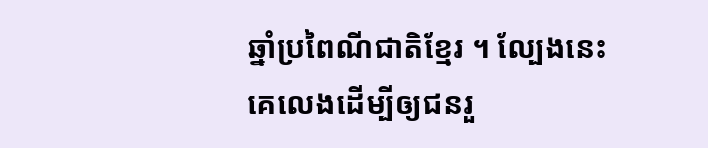ឆ្នាំប្រពៃណីជាតិខ្មែរ ។ ល្បែងនេះគេលេងដើម្បីឲ្យជនរួ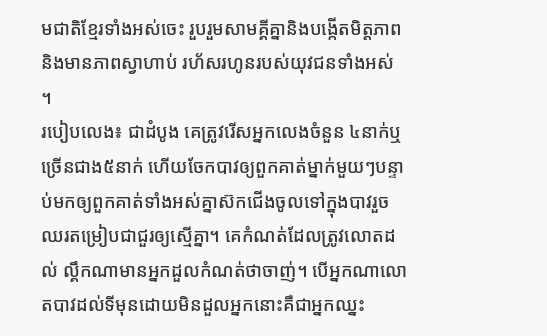មជាតិខ្មែរទាំងអស់ចេះ រួបរួមសាមគ្គីគ្នានិងបង្កើតមិត្តភាពនិងមានភាពស្វាហាប់ រហ័សរហូនរបស់យុវជនទាំងអស់ ។
របៀបលេង៖ ជាដំបូង គេត្រូវរើសអ្នកលេងចំនួន ៤នាក់ឬច្រើនជាង៥នាក់ ហើយចែកបាវឲ្យពួកគាត់ម្នាក់មួយៗបន្ទាប់មកឲ្យពួកគាត់ទាំងអស់គ្នាស៊កជើងចូលទៅក្នុងបាវរួចឈរតម្រៀបជាជួរឲ្យស្មើគ្នា។ គេកំណត់ដែលត្រូវលោតដល់ ល្គឹកណាមានអ្នកដួលកំណត់ថាចាញ់។ បើអ្នកណាលោតបាវដល់ទីមុនដោយមិនដួលអ្នកនោះគឺជាអ្នកឈ្នះ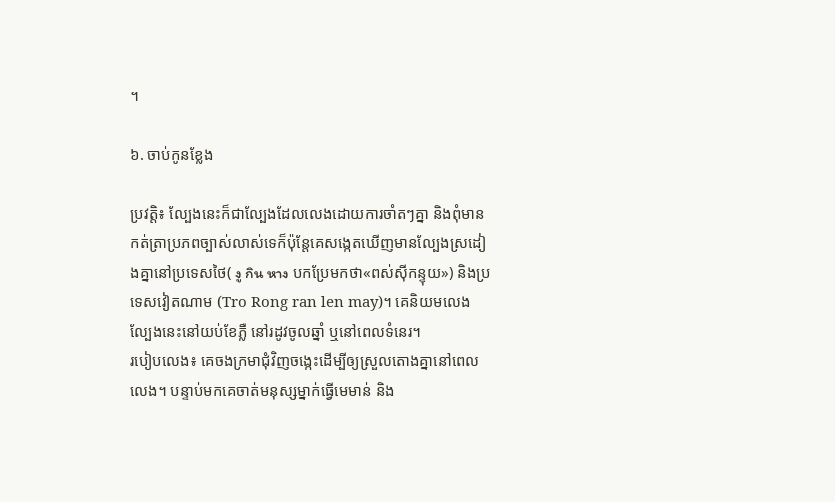។

៦. ចាប់កូនខ្លែង

ប្រវត្តិ៖ ល្បែងនេះក៏ជាល្បែងដែលលេងដោយការចាំតៗគ្នា និងពុំមានកត់ត្រាប្រភពច្បាស់លាស់ទេក៏ប៉ុន្តែគេសង្កេតឃើញមានល្បែងស្រដៀងគ្នានៅប្រទេសថៃ( งู กิน หาง បកប្រែមកថា«ពស់ស៊ីកន្ទុយ») និងប្រទេសវៀតណាម (Tro Rong ran len may)។ គេនិយមលេងល្បែងនេះនៅយប់ខែភ្លឺ នៅរដូវចូលឆ្នាំ ឬនៅពេលទំនេរ។
របៀបលេង៖ គេចងក្រមាជុំវិញចង្កេះដើម្បីឲ្យស្រួលតោងគ្នានៅពេលលេង។ បន្ទាប់មកគេចាត់មនុស្សម្នាក់ធ្វើមេមាន់ និង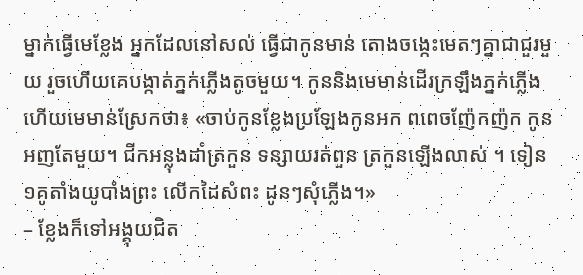ម្នាក់ធ្វើមេខ្លែង អ្នកដែលនៅសល់ ធ្វើជាកូនមាន់ តោងចង្កេះមេតៗគ្នាជាជួរមួយ រួចហើយគេបង្កាត់ភ្នក់ភ្លើងតូចមួយ។ កូននិងមេមាន់ដើរក្រឡឹងភ្នក់ភ្លើង ហើយមេមាន់ស្រែកថា៖ «ចាប់កូនខ្លែងប្រឡែងកូនអក ពពេចញ៉ែកញ៉ក កូនអញតែមួយ។ ជីកអន្លុងដាំត្រកួន ទន្សាយរត់ពួន ត្រកួនឡើងលាស់ ។ ទៀន១គូតាំងយូបាំងព្រះ លើកដៃសំពះ ដូនៗសុំភ្លើង។»
– ខ្លែងក៏ទៅអង្គុយជិត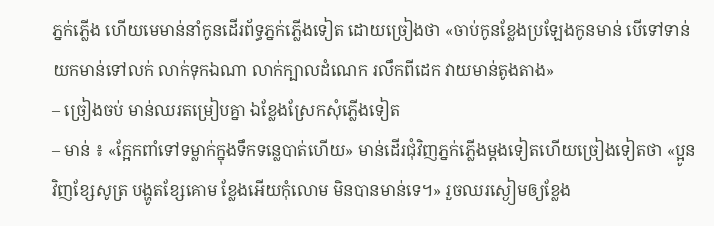ភ្នក់ភ្លើង ហើយមេមាន់នាំកូនដើរព័ទ្ធភ្នក់ភ្លើងទៀត ដោយច្រៀងថា «ចាប់កូនខ្លែងប្រឡែងកូនមាន់ បើទៅទាន់យកមាន់ទៅលក់ លាក់ទុកឯណា លាក់ក្បាលដំណេក រលឹកពីដេក វាយមាន់តូងតាង»
– ច្រៀងចប់ មាន់ឈរតម្រៀបគ្នា ឯខ្លែងស្រែកសុំភ្លើងទៀត
– មាន់ ៖ «ក្អែកពាំទៅទម្លាក់ក្នុងទឹកទន្លេបាត់ហើយ» មាន់ដើរជុំវិញភ្នក់ភ្លើងម្ដងទៀតហើយច្រៀងទៀតថា «ប្អូនវិញខ្សែសូត្រ បង្ហូតខ្សែគោម ខ្លែងអើយកុំលោម មិនបានមាន់ទេ។» រួចឈរស្ងៀមឲ្យខ្លែង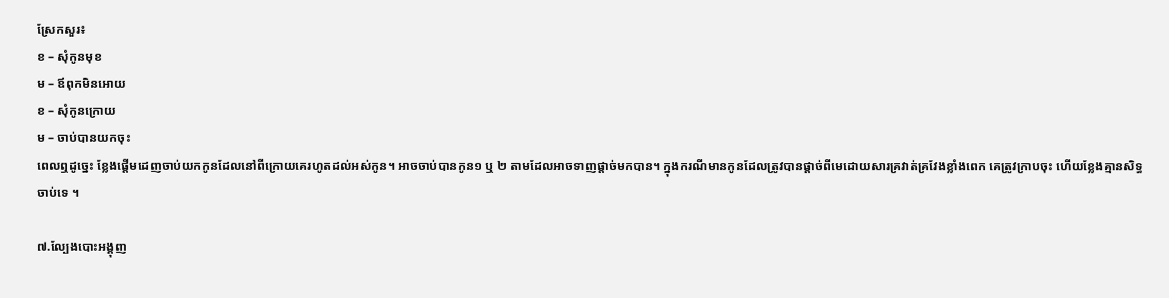ស្រែកសួរ៖
ខ – សុំកូនមុខ
ម – ឪពុកមិនអោយ
ខ – សុំកូនក្រោយ
ម – ចាប់បានយកចុះ
ពេលឮដូច្នេះ ខ្លែងផ្ដើមដេញចាប់យកកូនដែលនៅពីក្រោយគេរហូតដល់អស់កូន។ អាចចាប់បានកូន១ ឬ ២ តាមដែលអាចទាញផ្ដាច់មកបាន។ ក្នុងករណីមានកូនដែលត្រូវបានផ្ដាច់ពីមេដោយសារគ្រវាត់គ្រវែងខ្លាំងពេក គេត្រូវក្រាបចុះ ហើយខ្លែងគ្មានសិទ្ធចាប់ទេ ។

៧.ល្បែងបោះអង្គុញ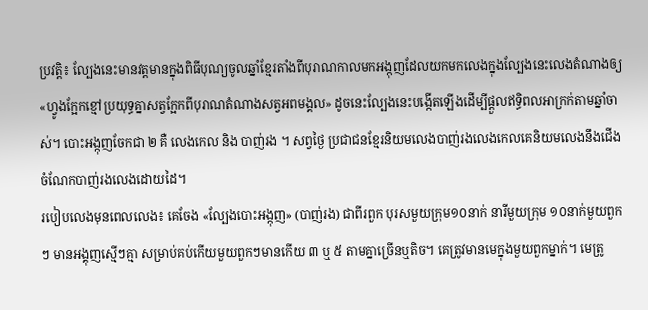ប្រវត្តិ៖ ល្បែងនេះមានវត្តមានក្នុងពិធីបុណ្យចូលឆ្នាំខ្មែរតាំងពីបុរាណកាលមកអង្កុញដែលយកមកលេងក្នុងល្បែងនេះលេងតំណាងឲ្យ «ហ្វូងក្អែកខ្មៅប្រយុទ្ធគ្នាសត្វក្អែកពីបុរាណតំណាងសត្វអពមង្គល» ដូចនេះល្បែងនេះបង្កើតឡើងដើម្បីផ្ដួលឥទ្ធិពលអាក្រក់តាមឆ្នាំចាស់។ បោះអង្កុញចែកជា ២ គឺ លេងកេល និង បាញ់រង ។ សព្វថ្ងៃ ប្រជាជនខ្មែរនិយមលេងបាញ់រងលេងកេលគេនិយមលេងនឹងជើង ចំណែកបាញ់រងលេងដោយដៃ។
របៀបលេងមុនពេលលេង៖ គេចែង «ល្បែងបោះអង្កុញ» (បាញ់រង) ជាពីរពួក បុរសមួយក្រុម១០នាក់ នារីមួយក្រុម ១០នាក់មួយពួកៗ មានអង្គុញស្មើៗគ្មា សម្រាប់គប់កើយមួយពួកៗមានកើយ ៣ ឬ ៥ តាមគ្នាច្រើនឬតិច។ គេត្រូវមានមេក្នុងមួយពួកម្នាក់។ មេត្រូ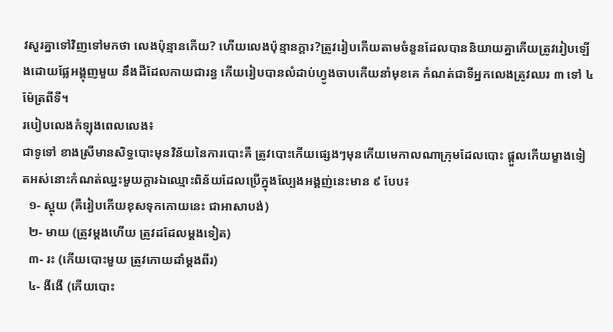វសួរគ្នាទៅវិញទៅមកថា លេងប៉ុន្មានកើយ? ហើយលេងប៉ុន្មានក្ដារ?ត្រូវរៀបកើយតាមចំនួនដែលបាននិយាយគ្នាកើយត្រូវរៀបឡើងដោយផ្លែអង្គុញមួយ នឹងដីដែលកាយជារន្ធ កើយរៀបបានលំដាប់ហ្វូងចាបកើយនាំមុខគេ កំណត់ជាទីអ្នកលេងត្រូវឈរ ៣ ទៅ ៤ ម៉ែត្រពីទី។
របៀបលេងកំឡុងពេលលេង៖
ជាទូទៅ ខាងស្រីមានសិទ្ធបោះមុនវិន័យនៃការបោះគឺ ត្រូវបោះកើយផ្សេងៗមុនកើយមេកាលណាក្រុមដែលបោះ ផ្ដួលកើយម្ខាងទៀតអស់នោះកំណត់ឈ្នះមួយក្ដារឯឈ្មោះពិន័យដែលប្រើក្នុងល្បែងអង្គញ់នេះមាន ៩ បែប៖
  ១- ស្អុយ (គឺរៀបកើយខុសទុកកោយនេះ ជាអាសាបង់)
  ២- មាយ (ត្រូវម្ដងហើយ ត្រូវដដែលម្ដងទៀត)
  ៣- រះ (កើយបោះមួយ ត្រូវកោយដាំម្ដងពីរ)
  ៤- ងីងើ (កើយបោះ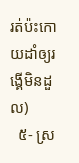រត់ប៉ះកោយដាំឲ្យរង្គើមិនដួល)
  ៥- ស្រ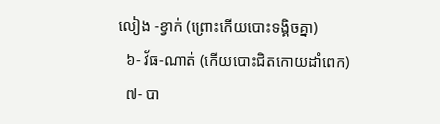លៀង -ខ្វាក់ (ព្រោះកើយបោះទង្គិចគ្នា)
  ៦- វ័ធ-ណាត់ (កើយបោះជិតកោយដាំពេក)
  ៧- បា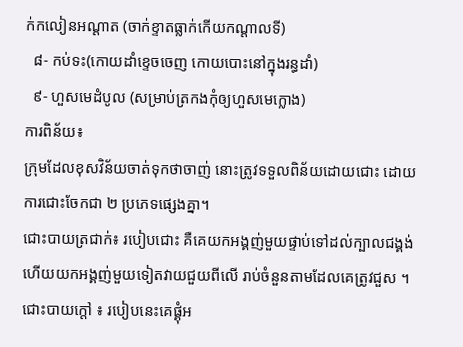ក់កលៀនអណ្ដាត (ចាក់ខ្ទាតធ្លាក់កើយកណ្ដាលទី)
  ៨- កប់ទះ(កោយដាំខ្ទេចចេញ កោយបោះនៅក្នុងរន្ធដាំ)
  ៩- ហួសមេដំបូល (សម្រាប់ត្រកងកុំឲ្យហួសមេក្លោង)
ការពិន័យ៖
ក្រុមដែលខុសវិន័យចាត់ទុកថាចាញ់ នោះត្រូវទទួលពិន័យដោយជោះ ដោយការជោះចែកជា ២ ប្រភេទផ្សេងគ្នា។
ជោះបាយត្រជាក់៖ របៀបជោះ គឺគេយកអង្គញ់មួយផ្ទាប់ទៅដល់ក្បាលជង្គង់ ហើយយកអង្គញ់មួយទៀតវាយជួយពីលើ រាប់ចំនួនតាមដែលគេត្រូវជួស ។
ជោះបាយក្ដៅ ៖ របៀបនេះគេផ្គុំអ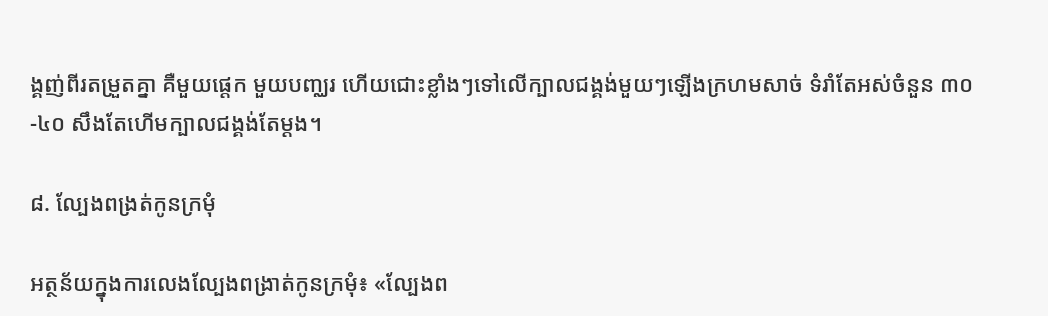ង្គញ់ពីរតម្រួតគ្នា គឺមួយផ្ដេក មួយបញ្ឈរ ហើយជោះខ្លាំងៗទៅលើក្បាលជង្គង់មួយៗឡើងក្រហមសាច់ ទំរាំតែអស់ចំនួន ៣០-៤០ សឹងតែហើមក្បាលជង្គង់តែម្ដង។

៨. ល្បែងពង្រត់កូនក្រមុំ

អត្ថន័យក្នុងការលេងល្បែងពង្រាត់កូនក្រមុំ៖ «ល្បែងព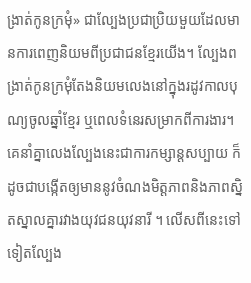ង្រាត់កូនក្រមុំ» ជាល្បែងប្រជាប្រិយមួយដែលមានការពេញនិយមពីប្រជាជនខ្មែរយើង។ ល្បែងពង្រាត់កូនក្រមុំតែងនិយមលេងនៅក្នុងរដូវកាលបុណ្យចូលឆ្នាំខ្មែរ ឬពេលទំនេរសម្រាកពីការងារ។ គេនាំគ្នាលេងល្បែងនេះជាការកម្សាន្តសប្បាយ ក៏ដូចជាបង្កើតឲ្យមាននូវចំណងមិត្តភាពនិងភាពស្និតស្នាលគ្នារវាងយុវជនយុវនារី ។ លើសពីនេះទៅទៀតល្បែង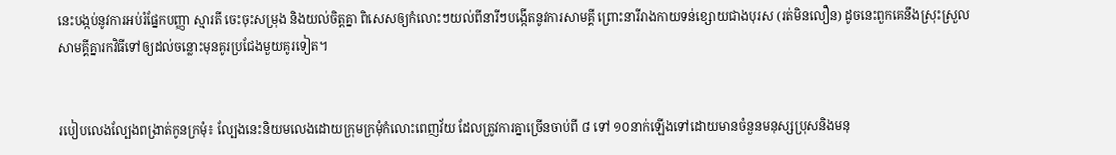នេះបង្កប់នូវការអប់រំផ្នែកបញ្ញា ស្មារតី ចេះចុះសម្រុង និងយល់ចិត្តគ្នា ពិសេសឲ្យកំលោះៗយល់ពីនារីៗបង្កើតនូវការសាមគ្គី ព្រោះនារីរាងកាយទន់ខ្សោយជាងបុរស (រត់មិនលឿន) ដូចនេះពួកគេនឹងស្រុះស្រួលសាមគ្គីគ្នារកវិធីទៅឲ្យដល់ចន្លោះមុនគូរប្រជែងមួយគូរទៀត។


របៀបលេងល្បែងពង្រាត់កូនក្រមុំ៖ ល្បែងនេះនិយមលេងដោយក្រុមក្រមុំកំលោះពេញវ័យ ដែលត្រូវការគ្នាច្រើនចាប់ពី ៨ ទៅ ១០នាក់ឡើងទៅដោយមានចំនួនមនុស្សប្រុសនិងមនុ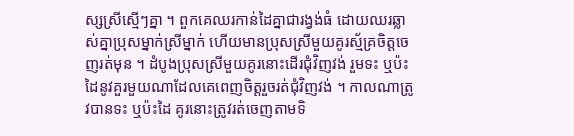ស្សស្រីស្មើៗគ្នា ។ ពួកគេឈរកាន់ដៃគ្នាជារង្វង់ធំ ដោយឈរឆ្លាស់គ្នាប្រុសម្នាក់ស្រីម្នាក់ ហើយមានប្រុសស្រីមួយគូរស្ម័គ្រចិត្តចេញរត់មុន ។ ដំបូងប្រុសស្រីមួយគូរនោះដើរជុំវិញវង់ រួមទះ ឬប៉ះដៃនូវគួរមួយណាដែលគេពេញចិត្តរួចរត់ជុំវិញវង់ ។ កាលណាត្រូវបានទះ ឬប៉ះដៃ គូរនោះត្រូវរត់ចេញតាមទិ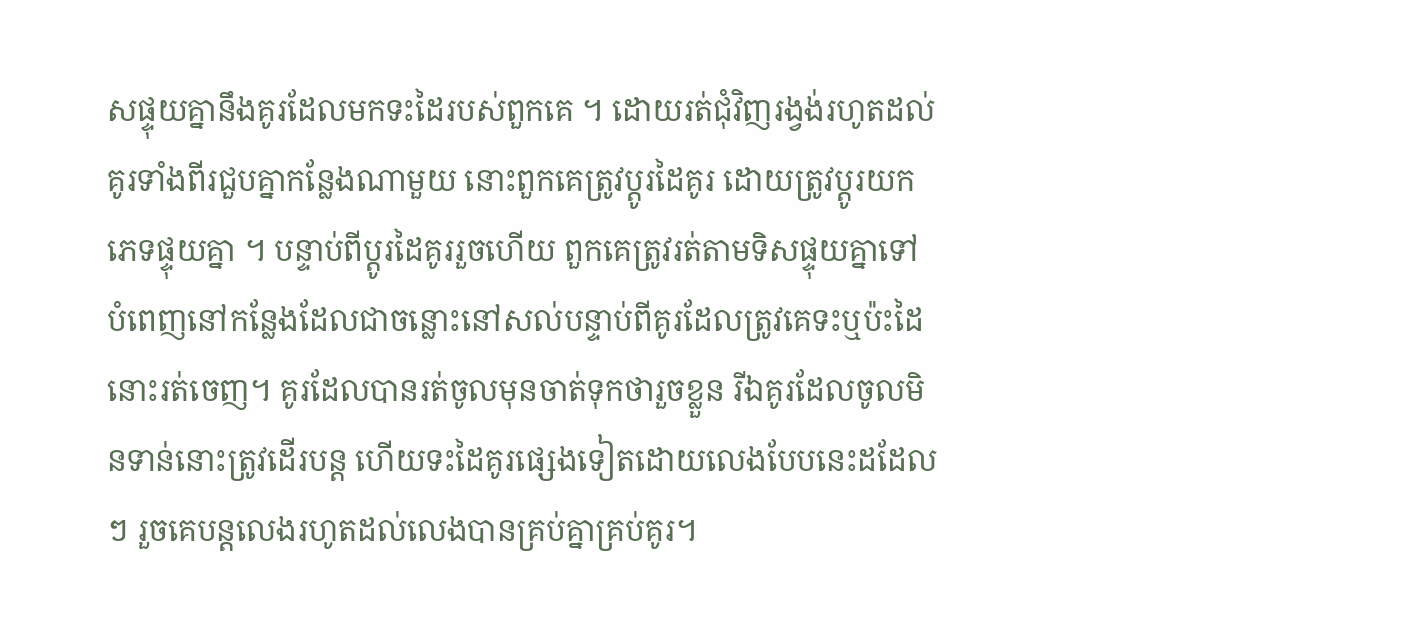សផ្ទុយគ្នានឹងគូរដែលមកទះដៃរបស់ពួកគេ ។ ដោយរត់ជុំវិញរង្វង់រហូតដល់គូរទាំងពីរជួបគ្នាកន្លែងណាមួយ នោះពួកគេត្រូវប្ដូរដៃគូរ ដោយត្រូវប្ដូរយកភេទផ្ទុយគ្នា ។ បន្ទាប់ពីប្ដូរដៃគូររួចហើយ ពួកគេត្រូវរត់តាមទិសផ្ទុយគ្នាទៅបំពេញនៅកន្លែងដែលជាចន្លោះនៅសល់បន្ទាប់ពីគូរដែលត្រូវគេទះឬប៉ះដៃនោះរត់ចេញ។ គូរដែលបានរត់ចូលមុនចាត់ទុកថារួចខ្លួន រីឯគូរដែលចូលមិនទាន់នោះត្រូវដើរបន្ត ហើយទះដៃគូរផ្សេងទៀតដោយលេងបែបនេះដដែលៗ រួចគេបន្ដលេងរហូតដល់លេងបានគ្រប់គ្នាគ្រប់គូរ។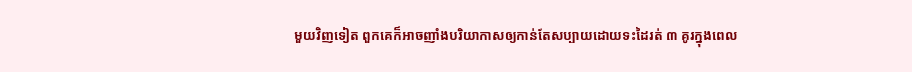មួយវិញទៀត ពួកគេក៏អាចញាំងបរិយាកាសឲ្យកាន់តែសប្បាយដោយទះដៃរត់ ៣ គូរក្នុងពេល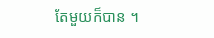តែមួយក៏បាន ។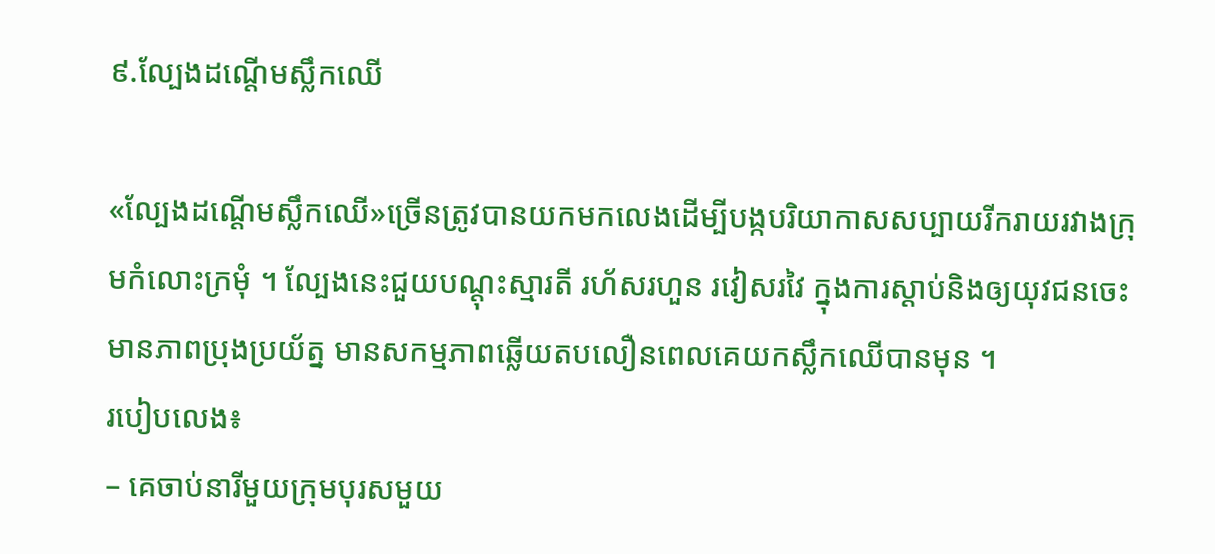៩.ល្បែងដណ្ដើមស្លឹកឈើ

«ល្បែងដណ្ដើមស្លឹកឈើ»ច្រើនត្រូវបានយកមកលេងដើម្បីបង្កបរិយាកាសសប្បាយរីករាយរវាងក្រុមកំលោះក្រមុំ ។ ល្បែងនេះជួយបណ្ដុះស្មារតី រហ័សរហួន រវៀសរវៃ ក្នុងការស្ដាប់និងឲ្យយុវជនចេះមានភាពប្រុងប្រយ័ត្ន មានសកម្មភាពឆ្លើយតបលឿនពេលគេយកស្លឹកឈើបានមុន ។
របៀបលេង៖
– គេចាប់នារីមួយក្រុមបុរសមួយ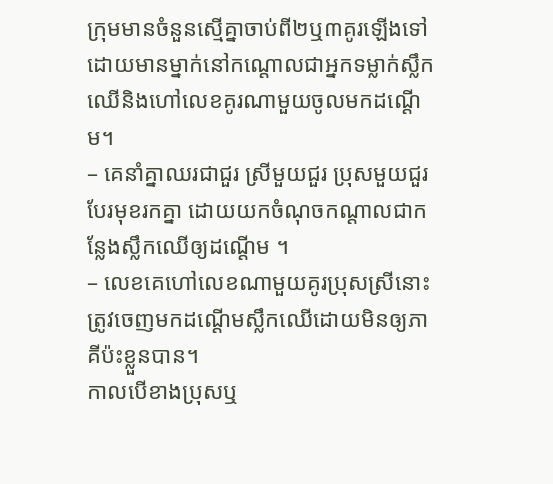ក្រុមមានចំនួនស្មើគ្នាចាប់ពី២ឬ៣គូរឡើងទៅ ដោយមានម្នាក់នៅកណ្ដោលជាអ្នកទម្លាក់ស្លឹកឈើនិងហៅលេខគូរណាមួយចូលមកដណ្ដើម។
– គេនាំគ្នាឈរជាជួរ ស្រីមួយជួរ ប្រុសមួយជួរបែរមុខរកគ្នា ដោយយកចំណុចកណ្ដាលជាកន្លែងស្លឹកឈើឲ្យដណ្ដើម ។
– លេខគេហៅលេខណាមួយគូរប្រុសស្រីនោះត្រូវចេញមកដណ្ដើមស្លឹកឈើដោយមិនឲ្យភាគីប៉ះខ្លួនបាន។
កាលបើខាងប្រុសឬ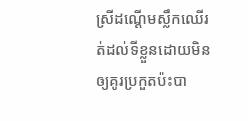ស្រីដណ្ដើមស្លឹកឈើរត់ដល់ទីខ្លួនដោយមិនឲ្យគូរប្រកួតប៉ះបា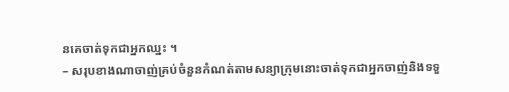នគេចាត់ទុកជាអ្នកឈ្នះ ។
– សរុបខាងណាចាញ់គ្រប់ចំនួនកំណត់តាមសន្យាក្រុមនោះចាត់ទុកជាអ្នកចាញ់និងទទួ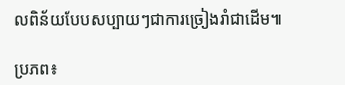លពិន័យបែបសប្បាយៗជាការច្រៀងរាំជាដើម៕

ប្រភព៖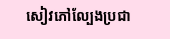សៀវភៅល្បែងប្រជា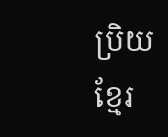ប្រិយខ្មែរ